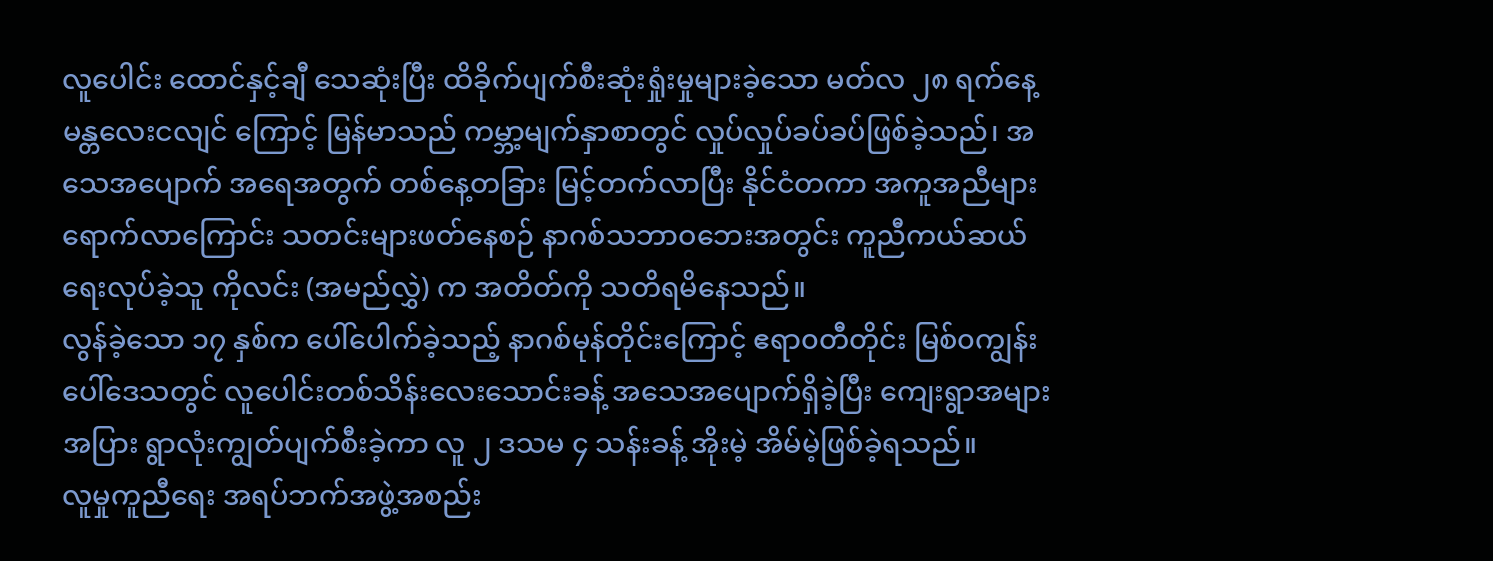လူပေါင်း ထောင်နှင့်ချီ သေဆုံးပြီး ထိခိုက်ပျက်စီးဆုံးရှုံးမှုများခဲ့သော မတ်လ ၂၈ ရက်နေ့ မန္တလေးငလျင် ကြောင့် မြန်မာသည် ကမ္ဘာ့မျက်နှာစာတွင် လှုပ်လှုပ်ခပ်ခပ်ဖြစ်ခဲ့သည်၊ အသေအပျောက် အရေအတွက် တစ်နေ့တခြား မြင့်တက်လာပြီး နိုင်ငံတကာ အကူအညီများရောက်လာကြောင်း သတင်းများဖတ်နေစဉ် နာဂစ်သဘာဝဘေးအတွင်း ကူညီကယ်ဆယ်ရေးလုပ်ခဲ့သူ ကိုလင်း (အမည်လွှဲ) က အတိတ်ကို သတိရမိနေသည်။
လွန်ခဲ့သော ၁၇ နှစ်က ပေါ်ပေါက်ခဲ့သည့် နာဂစ်မုန်တိုင်းကြောင့် ဧရာ၀တီတိုင်း မြစ်၀ကျွန်းပေါ်ဒေသတွင် လူပေါင်းတစ်သိန်းလေးသောင်းခန့် အသေအပျောက်ရှိခဲ့ပြီး ကျေးရွာအများအပြား ရွာလုံးကျွတ်ပျက်စီးခဲ့ကာ လူ ၂ ဒသမ ၄ သန်းခန့် အိုးမဲ့ အိမ်မဲ့ဖြစ်ခဲ့ရသည်။
လူမှုကူညီရေး အရပ်ဘက်အဖွဲ့အစည်း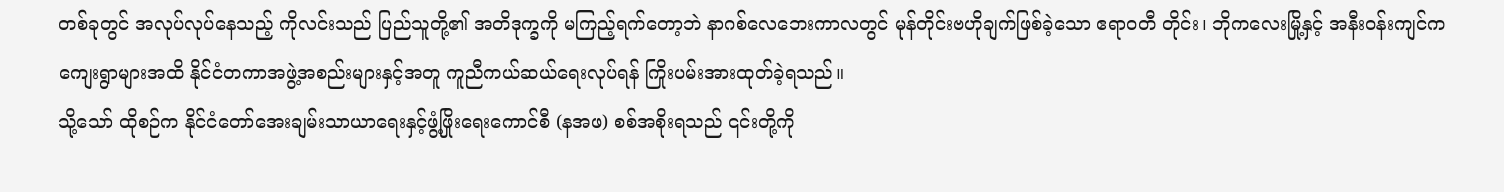တစ်ခုတွင် အလုပ်လုပ်နေသည့် ကိုလင်းသည် ပြည်သူတို့၏ အတိဒုက္ခကို မကြည့်ရက်တော့ဘဲ နာဂစ်လေဘေးကာလတွင် မုန်တိုင်းဗဟိုချက်ဖြစ်ခဲ့သော ဧရာ၀တီ တိုင်း၊ ဘိုကလေးမြို့နှင့် အနီးဝန်းကျင်က ကျေးရွာများအထိ နိုင်ငံတကာအဖွဲ့အစည်းများနှင့်အတူ ကူညီကယ်ဆယ်ရေးလုပ်ရန် ကြိုးပမ်းအားထုတ်ခဲ့ရသည်။
သို့သော် ထိုစဉ်က နိုင်ငံတော်အေးချမ်းသာယာရေးနှင့်ဖွံ့ဖြိုးရေးကောင်စီ (နအဖ) စစ်အစိုးရသည် ၎င်းတို့ကို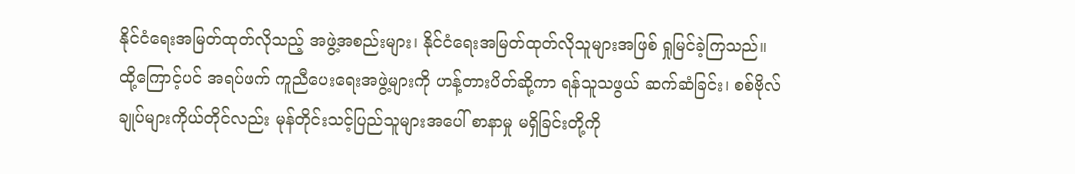နိုင်ငံရေးအမြတ်ထုတ်လိုသည့် အဖွဲ့အစည်းများ၊ နိုင်ငံရေးအမြတ်ထုတ်လိုသူများအဖြစ် ရှုမြင်ခဲ့ကြသည်။
ထို့ကြောင့်ပင် အရပ်ဖက် ကူညီပေးရေးအဖွဲ့များကို ဟန့်တားပိတ်ဆို့ကာ ရန်သူသဖွယ် ဆက်ဆံခြင်း၊ စစ်ဗိုလ်ချုပ်များကိုယ်တိုင်လည်း မုန်တိုင်းသင့်ပြည်သူများအပေါ် စာနာမှု မရှိခြင်းတို့ကို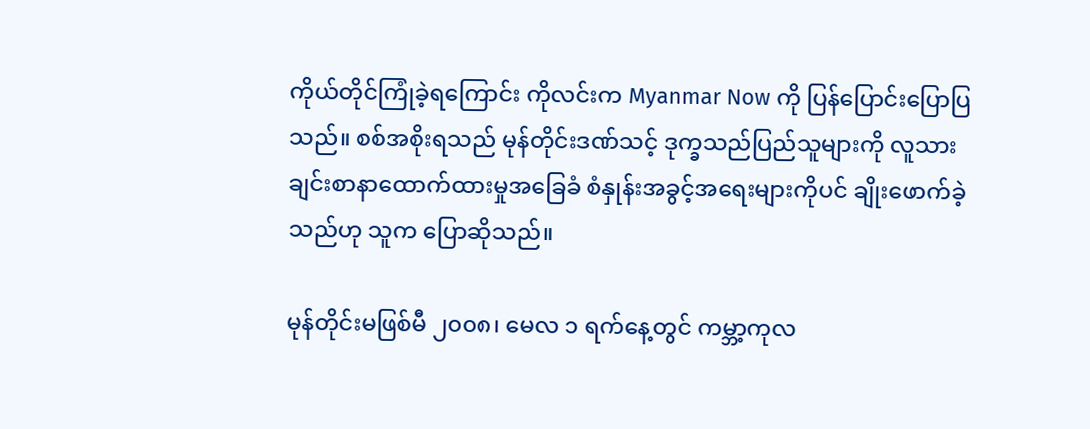ကိုယ်တိုင်ကြုံခဲ့ရကြောင်း ကိုလင်းက Myanmar Now ကို ပြန်ပြောင်းပြောပြသည်။ စစ်အစိုးရသည် မုန်တိုင်းဒဏ်သင့် ဒုက္ခသည်ပြည်သူများကို လူသားချင်းစာနာထောက်ထားမှုအခြေခံ စံနှုန်းအခွင့်အရေးများကိုပင် ချိုးဖောက်ခဲ့သည်ဟု သူက ပြောဆိုသည်။

မုန်တိုင်းမဖြစ်မီ ၂၀၀၈၊ မေလ ၁ ရက်နေ့တွင် ကမ္ဘာ့ကုလ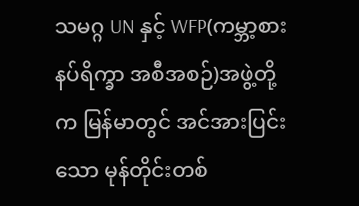သမဂ္ဂ UN နှင့် WFP(ကမ္ဘာ့စားနပ်ရိက္ခာ အစီအစဉ်)အဖွဲ့တို့က မြန်မာတွင် အင်အားပြင်းသော မုန်တိုင်းတစ်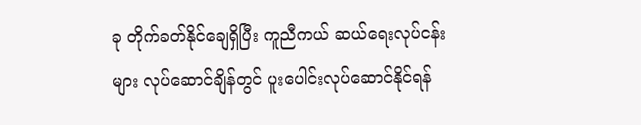ခု တိုက်ခတ်နိုင်ချေရှိပြီး ကူညီကယ် ဆယ်ရေးလုပ်ငန်းများ လုပ်ဆောင်ချိန်တွင် ပူးပေါင်းလုပ်ဆောင်နိုင်ရန်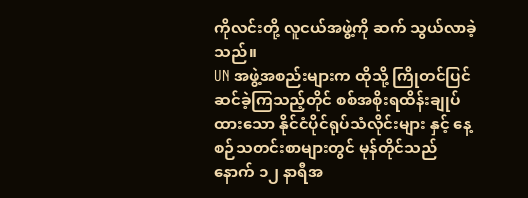ကိုလင်းတို့ လူငယ်အဖွဲ့ကို ဆက် သွယ်လာခဲ့သည်။
UN အဖွဲ့အစည်းများက ထိုသို့ ကြိုတင်ပြင်ဆင်ခဲ့ကြသည့်တိုင် စစ်အစိုးရထိန်းချုပ်ထားသော နိုင်ငံပိုင်ရုပ်သံလိုင်းများ နှင့် နေ့စဉ်သတင်းစာများတွင် မုန်တိုင်သည် နောက် ၁၂ နာရီအ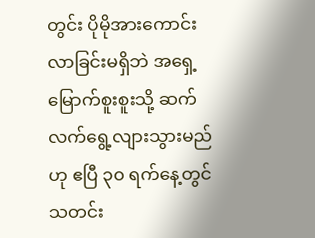တွင်း ပိုမိုအားကောင်း လာခြင်းမရှိဘဲ အရှေ့ မြောက်စူးစူးသို့ ဆက်လက်ရွေ့လျားသွားမည်ဟု ဧပြီ ၃၀ ရက်နေ့တွင် သတင်း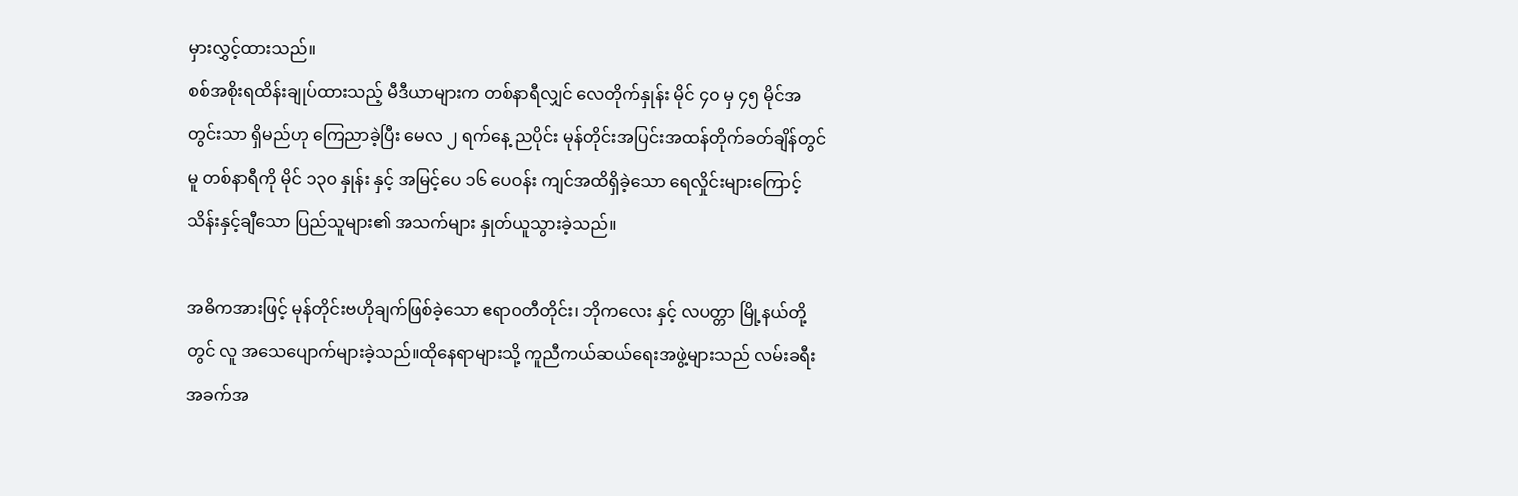မှားလွှင့်ထားသည်။
စစ်အစိုးရထိန်းချုပ်ထားသည့် မီဒီယာများက တစ်နာရီလျှင် လေတိုက်နှုန်း မိုင် ၄၀ မှ ၄၅ မိုင်အတွင်းသာ ရှိမည်ဟု ကြေညာခဲ့ပြီး မေလ ၂ ရက်နေ့ ညပိုင်း မုန်တိုင်းအပြင်းအထန်တိုက်ခတ်ချိန်တွင်မူ တစ်နာရီကို မိုင် ၁၃၀ နှုန်း နှင့် အမြင့်ပေ ၁၆ ပေဝန်း ကျင်အထိရှိခဲ့သော ရေလှိုင်းများကြောင့် သိန်းနှင့်ချီသော ပြည်သူများ၏ အသက်များ နှုတ်ယူသွားခဲ့သည်။

အဓိကအားဖြင့် မုန်တိုင်းဗဟိုချက်ဖြစ်ခဲ့သော ဧရာ၀တီတိုင်း၊ ဘိုကလေး နှင့် လပတ္တာ မြို့နယ်တို့တွင် လူ အသေပျောက်များခဲ့သည်။ထိုနေရာများသို့ ကူညီကယ်ဆယ်ရေးအဖွဲ့များသည် လမ်းခရီးအခက်အ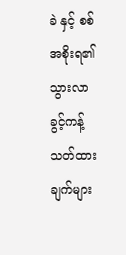ခဲ နှင့် စစ်အစိုးရ၏ သွားလာခွင့်ကန့်သတ်ထားချက်များ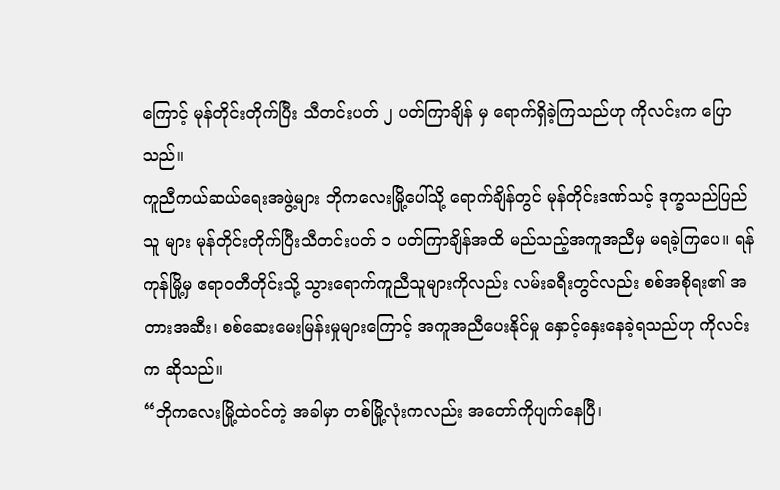ကြောင့် မုန်တိုင်းတိုက်ပြီး သီတင်းပတ် ၂ ပတ်ကြာချိန် မှ ရောက်ရှိခဲ့ကြသည်ဟု ကိုလင်းက ပြောသည်။
ကူညီကယ်ဆယ်ရေးအဖွဲ့များ ဘိုကလေးမြို့ပေါ်သို့ ရောက်ချိန်တွင် မုန်တိုင်းဒဏ်သင့် ဒုက္ခသည်ပြည်သူ များ မုန်တိုင်းတိုက်ပြီးသီတင်းပတ် ၁ ပတ်ကြာချိန်အထိ မည်သည့်အကူအညီမှ မရခဲ့ကြပေ။ ရန်ကုန်မြို့မှ ဧရာဝတီတိုင်းသို့ သွားရောက်ကူညီသူများကိုလည်း လမ်းခရီးတွင်လည်း စစ်အစိုရး၏ အတားအဆီး၊ စစ်ဆေးမေးမြန်းမှုများကြောင့် အကူအညီပေးနိုင်မှု နှောင့်နှေးနေခဲ့ရသည်ဟု ကိုလင်းက ဆိုသည်။
“ဘိုကလေးမြို့ထဲဝင်တဲ့ အခါမှာ တစ်မြို့လုံးကလည်း အတော်ကိုပျက်နေပြီ၊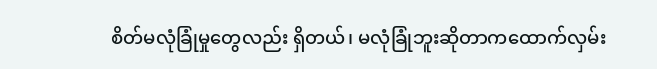စိတ်မလုံခြုံမှုတွေလည်း ရှိတယ်၊ မလုံခြုံဘူးဆိုတာကထောက်လှမ်း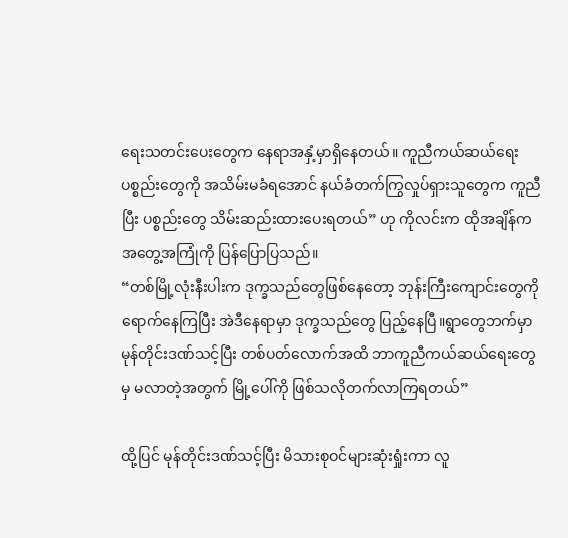ရေးသတင်းပေးတွေက နေရာအနှံ့မှာရှိနေတယ်။ ကူညီကယ်ဆယ်ရေး ပစ္စည်းတွေကို အသိမ်းမခံရအောင် နယ်ခံတက်ကြွလှုပ်ရှားသူတွေက ကူညီပြီး ပစ္စည်းတွေ သိမ်းဆည်းထားပေးရတယ်” ဟု ကိုလင်းက ထိုအချိန်က အတွေ့အကြုံကို ပြန်ပြောပြသည်။
“တစ်မြို့လုံးနီးပါးက ဒုက္ခသည်တွေဖြစ်နေတော့ ဘုန်းကြီးကျောင်းတွေကို ရောက်နေကြပြီး အဲဒီနေရာမှာ ဒုက္ခသည်တွေ ပြည့်နေပြီ။ရွာတွေဘက်မှာ မုန်တိုင်းဒဏ်သင့်ပြီး တစ်ပတ်လောက်အထိ ဘာကူညီကယ်ဆယ်ရေးတွေမှ မလာတဲ့အတွက် မြို့ပေါ်ကို ဖြစ်သလိုတက်လာကြရတယ်”

ထို့ပြင် မုန်တိုင်းဒဏ်သင့်ပြီး မိသားစုဝင်များဆုံးရှုံးကာ လူ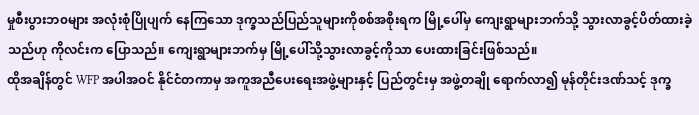မှုစီးပွားဘ၀များ အလုံးစုံပြိုပျက် နေကြသော ဒုက္ခသည်ပြည်သူများကိုစစ်အစိုးရက မြို့ပေါ်မှ ကျေးရွာများဘက်သို့ သွားလာခွင့်ပိတ်ထားခဲ့သည်ဟု ကိုလင်းက ပြောသည်။ ကျေးရွာများဘက်မှ မြို့ပေါ်သို့သွားလာခွင့်ကိုသာ ပေးထားခြင်းဖြစ်သည်။
ထိုအချိန်တွင် WFP အပါအဝင် နိုင်ငံတကာမှ အကူအညီပေးရေးအဖွဲ့များနှင့် ပြည်တွင်းမှ အဖွဲ့တချို ရောက်လာ၍ မုန်တိုင်းဒဏ်သင့် ဒုက္ခ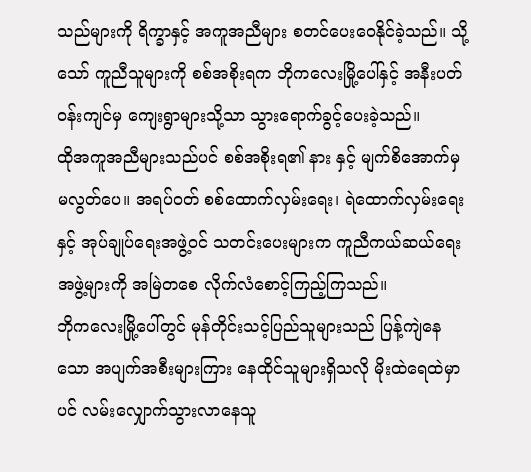သည်များကို ရိက္ခာနှင့် အကူအညီများ စတင်ပေးဝေနိုင်ခဲ့သည်။ သို့သော် ကူညီသူများကို စစ်အစိုးရက ဘိုကလေးမြို့ပေါ်နှင့် အနီးပတ်ဝန်းကျင်မှ ကျေးရွာများသို့သာ သွားရောက်ခွင့်ပေးခဲ့သည်။
ထိုအကူအညီများသည်ပင် စစ်အစိုးရ၏ နား နှင့် မျက်စိအောက်မှ မလွတ်ပေ။ အရပ်ဝတ် စစ်ထောက်လှမ်းရေး၊ ရဲထောက်လှမ်းရေးနှင့် အုပ်ချုပ်ရေးအဖွဲ့ဝင် သတင်းပေးများက ကူညီကယ်ဆယ်ရေးအဖွဲ့များကို အမြဲတစေ လိုက်လံစောင့်ကြည့်ကြသည်။
ဘိုကလေးမြို့ပေါ်တွင် မုန်တိုင်းသင့်ပြည်သူများသည် ပြန့်ကျဲနေသော အပျက်အစီးများကြား နေထိုင်သူများရှိသလို မိုးထဲရေထဲမှာပင် လမ်းလျှောက်သွားလာနေသူ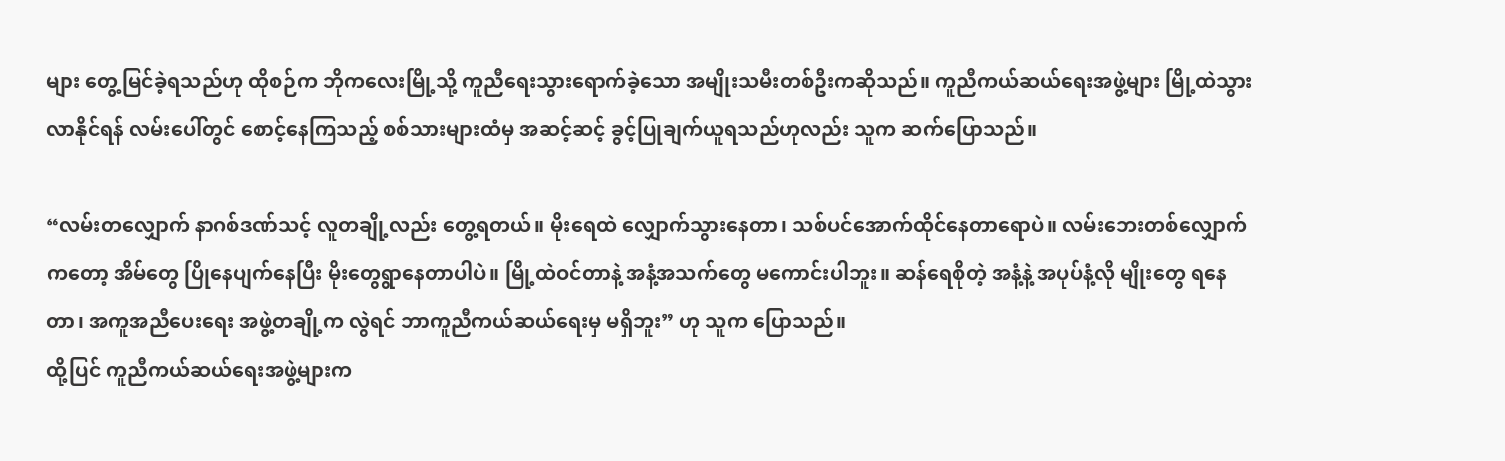များ တွေ့မြင်ခဲ့ရသည်ဟု ထိုစဉ်က ဘိုကလေးမြို့သို့ ကူညီရေးသွားရောက်ခဲ့သော အမျိုးသမီးတစ်ဦးကဆိုသည်။ ကူညီကယ်ဆယ်ရေးအဖွဲ့များ မြို့ထဲသွားလာနိုင်ရန် လမ်းပေါ်တွင် စောင့်နေကြသည့် စစ်သားများထံမှ အဆင့်ဆင့် ခွင့်ပြုချက်ယူရသည်ဟုလည်း သူက ဆက်ပြောသည်။

“လမ်းတလျှောက် နာဂစ်ဒဏ်သင့် လူတချို့လည်း တွေ့ရတယ်။ မိုးရေထဲ လျှောက်သွားနေတာ၊ သစ်ပင်အောက်ထိုင်နေတာရောပဲ။ လမ်းဘေးတစ်လျှောက်ကတော့ အိမ်တွေ ပြိုနေပျက်နေပြီး မိုးတွေရွာနေတာပါပဲ။ မြို့ထဲဝင်တာနဲ့ အနံ့အသက်တွေ မကောင်းပါဘူး။ ဆန်ရေစိုတဲ့ အနံ့နဲ့ အပုပ်နံ့လို မျိုးတွေ ရနေတာ၊ အကူအညီပေးရေး အဖွဲ့တချို့က လွဲရင် ဘာကူညီကယ်ဆယ်ရေးမှ မရှိဘူး” ဟု သူက ပြောသည်။
ထို့ပြင် ကူညီကယ်ဆယ်ရေးအဖွဲ့များက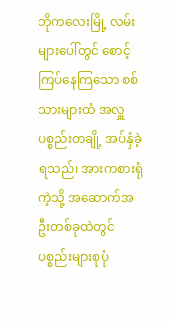ဘိုကလေးမြို့ လမ်းများပေါ်တွင် စောင့်ကြပ်နေကြသော စစ်သားများထံ အလှူပစ္စည်းတချို့ အပ်နှံခဲ့ရသည်၊ အားကစားရုံကဲ့သို့ အဆောက်အဦးတစ်ခုထဲတွင် ပစ္စည်းများစုပုံ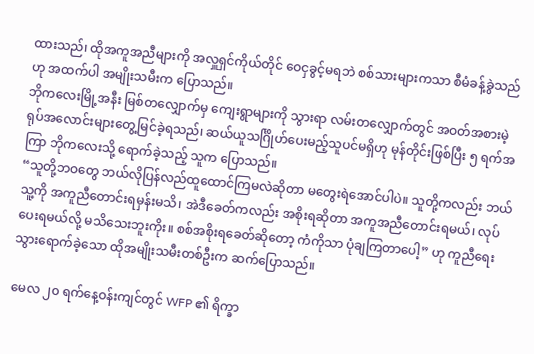ထားသည်၊ ထိုအကူအညီများကို အလှူရှင်ကိုယ်တိုင် ဝေငှခွင့်မရဘဲ စစ်သားများကသာ စီမံခန့်ခွဲသည်ဟု အထက်ပါ အမျိုးသမီးက ပြောသည်။
ဘိုကလေးမြို့အနီး မြစ်တလျှောက်မှ ကျေးရွာများကို သွားရာ လမ်းတလျှောက်တွင် အဝတ်အစားမဲ့ ရုပ်အလောင်းများတွေ့မြင်ခဲ့ရသည်၊ ဆယ်ယူသင်္ဂြိုဟ်ပေးမည့်သူပင်မရှိဟု မုန်တိုင်းဖြစ်ပြီး ၅ ရက်အကြာ ဘိုကလေးသို့ ရောက်ခဲ့သည့် သူက ပြောသည်။
“သူတို့ဘဝတွေ ဘယ်လိုပြန်လည်ထူထောင်ကြမလဲဆိုတာ မတွေးရဲအောင်ပါပဲ။ သူတို့ကလည်း ဘယ်သူ့ကို အကူညီတောင်းရမှန်းမသိ၊ အဲဒီခေတ်ကလည်း အစိုးရဆိုတာ အကူအညီတောင်းရမယ်၊ လုပ်ပေးရမယ်လို့ မသိသေးဘူးကိုး။ စစ်အစိုးရခေတ်ဆိုတော့ ကံကိုသာ ပုံချကြတာပေါ့” ဟု ကူညီရေးသွားရောက်ခဲ့သော ထိုအမျိုးသမီးတစ်ဦးက ဆက်ပြောသည်။

မေလ ၂၀ ရက်နေ့ဝန်းကျင်တွင် WFP ၏ ရိက္ခာ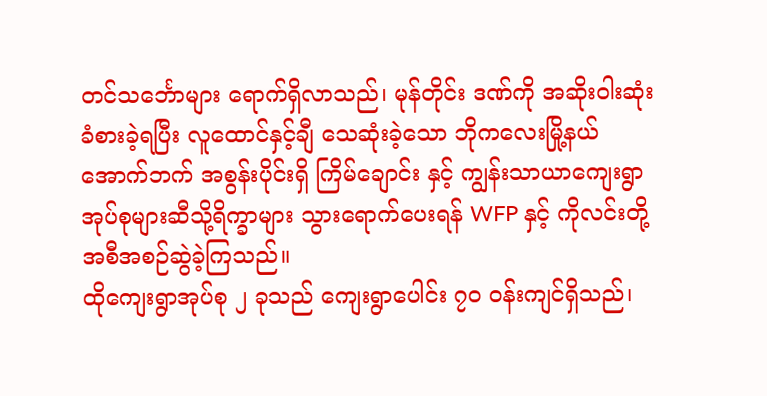တင်သင်္ဘောများ ရောက်ရှိလာသည်၊ မုန်တိုင်း ဒဏ်ကို အဆိုးဝါးဆုံးခံစားခဲ့ရပြီး လူထောင်နှင့်ချီ သေဆုံးခဲ့သော ဘိုကလေးမြို့နယ် အောက်ဘက် အစွန်းပိုင်းရှိ ကြိမ်ချောင်း နှင့် ကျွန်းသာယာကျေးရွာအုပ်စုများဆီသို့ရိက္ခာများ သွားရောက်ပေးရန် WFP နှင့် ကိုလင်းတို့ အစီအစဉ်ဆွဲခဲ့ကြသည်။
ထိုကျေးရွာအုပ်စု ၂ ခုသည် ကျေးရွာပေါင်း ၇၀ ဝန်းကျင်ရှိသည်၊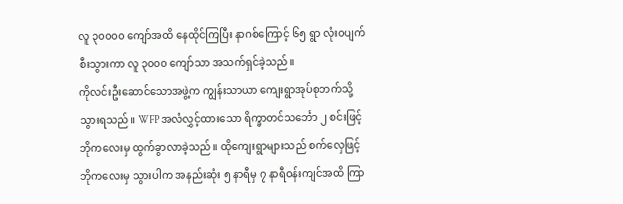လူ ၃၀၀၀၀ ကျော်အထိ နေထိုင်ကြပြီး နာဂစ်ကြောင့် ၆၅ ရွာ လုံး၀ပျက်စီးသွားကာ လူ ၃၀၀၀ ကျော်သာ အသက်ရှင်ခဲ့သည်။
ကိုလင်းဦးဆောင်သောအဖွဲ့က ကျွန်းသာယာ ကျေးရွာအုပ်စုဘက်သို့ သွားရသည်။ WFP အလံလွှင့်ထားသော ရိက္ခာတင်သင်္ဘော ၂ စင်းဖြင့် ဘိုကလေးမှ ထွက်ခွာလာခဲ့သည်။ ထိုကျေးရွာများသည် စက်လှေဖြင့် ဘိုကလေးမှ သွားပါက အနည်းဆုံး ၅ နာရီမှ ၇ နာရီဝန်းကျင်အထိ ကြာ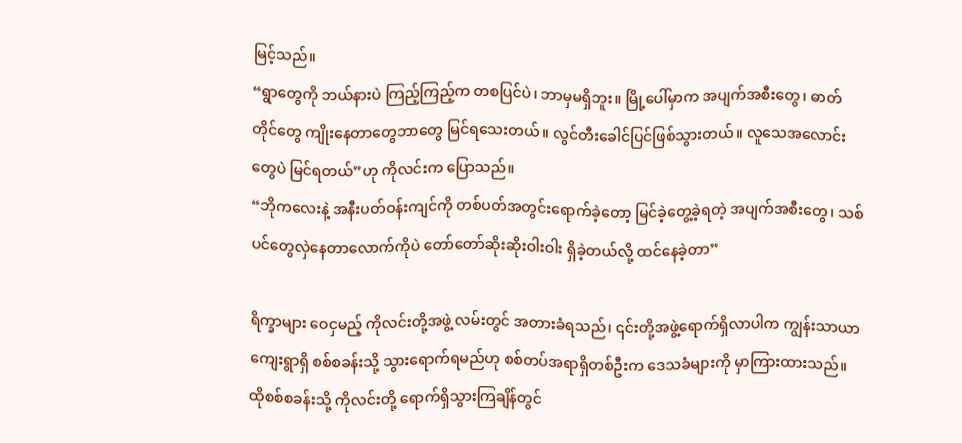မြင့်သည်။
“ရွာတွေကို ဘယ်နားပဲ ကြည့်ကြည့်က တစပြင်ပဲ၊ ဘာမှမရှိဘူး။ မြို့ပေါ်မှာက အပျက်အစီးတွေ၊ ဓာတ် တိုင်တွေ ကျိုးနေတာတွေဘာတွေ မြင်ရသေးတယ်။ လွင်တီးခေါင်ပြင်ဖြစ်သွားတယ်။ လူသေအလောင်းတွေပဲ မြင်ရတယ်”ဟု ကိုလင်းက ပြောသည်။
“ဘိုကလေးနဲ့ အနီးပတ်ဝန်းကျင်ကို တစ်ပတ်အတွင်းရောက်ခဲ့တော့ မြင်ခဲ့တွေ့ခဲ့ရတဲ့ အပျက်အစီးတွေ၊ သစ်ပင်တွေလှဲနေတာလောက်ကိုပဲ တော်တော်ဆိုးဆိုးဝါးဝါး ရှိခဲ့တယ်လို့ ထင်နေခဲ့တာ”

ရိက္ခာများ ဝေငှမည့် ကိုလင်းတို့အဖွဲ့ လမ်းတွင် အတားခံရသည်၊ ၎င်းတို့အဖွဲ့ရောက်ရှိလာပါက ကျွန်းသာယာ ကျေးရွာရှိ စစ်စခန်းသို့ သွားရောက်ရမည်ဟု စစ်တပ်အရာရှိတစ်ဦးက ဒေသခံများကို မှာကြားထားသည်။ ထိုစစ်စခန်းသို့ ကိုလင်းတို့ ရောက်ရှိသွားကြချိန်တွင်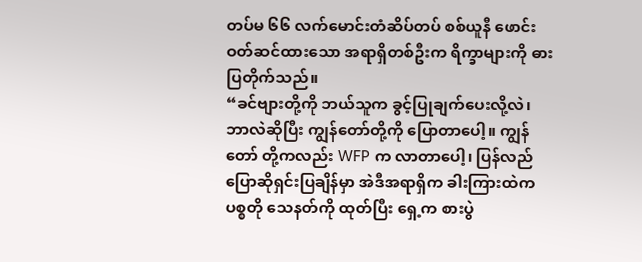တပ်မ ၆၆ လက်မောင်းတံဆိပ်တပ် စစ်ယူနီ ဖောင်းဝတ်ဆင်ထားသော အရာရှိတစ်ဦးက ရိက္ခာများကို ဓားပြတိုက်သည်။
“ခင်ဗျားတို့ကို ဘယ်သူက ခွင့်ပြုချက်ပေးလို့လဲ၊ ဘာလဲဆိုပြီး ကျွန်တော်တို့ကို ပြောတာပေါ့။ ကျွန်တော် တို့ကလည်း WFP က လာတာပေါ့၊ ပြန်လည်ပြောဆိုရှင်းပြချိန်မှာ အဲဒီအရာရှိက ခါးကြားထဲက ပစ္စတို သေနတ်ကို ထုတ်ပြီး ရှေ့က စားပွဲ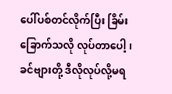ပေါ်ပစ်တင်လိုက်ပြီး ခြိမ်းခြောက်သလို လုပ်တာပေါ့၊ ခင်ဗျားတို့ ဒီလိုလုပ်လို့မရ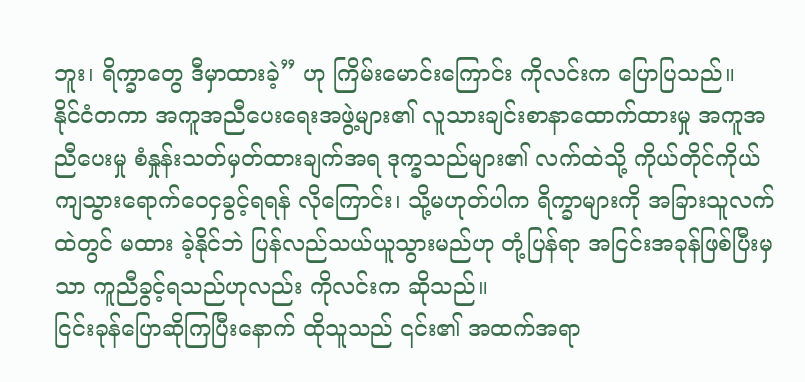ဘူး၊ ရိက္ခာတွေ ဒီမှာထားခဲ့” ဟု ကြိမ်းမောင်းကြောင်း ကိုလင်းက ပြောပြသည်။
နိုင်ငံတကာ အကူအညီပေးရေးအဖွဲ့များ၏ လူသားချင်းစာနာထောက်ထားမှု အကူအညီပေးမှု စံနှုန်းသတ်မှတ်ထားချက်အရ ဒုက္ခသည်များ၏ လက်ထဲသို့ ကိုယ်တိုင်ကိုယ် ကျသွားရောက်ဝေငှခွင့်ရရန် လိုကြောင်း၊ သို့မဟုတ်ပါက ရိက္ခာများကို အခြားသူလက်ထဲတွင် မထား ခဲ့နိုင်ဘဲ ပြန်လည်သယ်ယူသွားမည်ဟု တုံ့ပြန်ရာ အငြင်းအခုန်ဖြစ်ပြီးမှသာ ကူညီခွင့်ရသည်ဟုလည်း ကိုလင်းက ဆိုသည်။
ငြင်းခုန်ပြောဆိုကြပြီးနောက် ထိုသူသည် ၎င်း၏ အထက်အရာ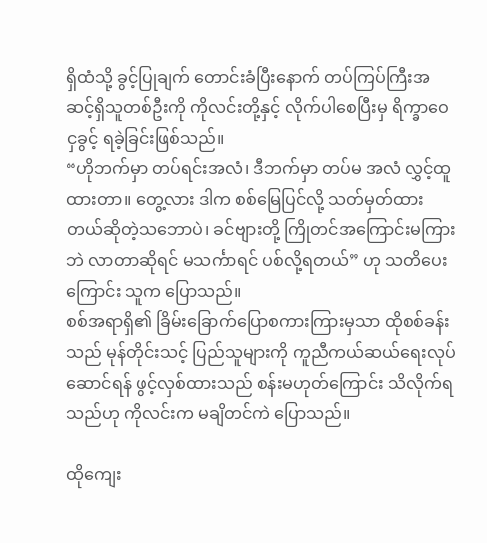ရှိထံသို့ ခွင့်ပြုချက် တောင်းခံပြီးနောက် တပ်ကြပ်ကြီးအဆင့်ရှိသူတစ်ဦးကို ကိုလင်းတို့နှင့် လိုက်ပါစေပြီးမှ ရိက္ခာဝေငှခွင့် ရခဲ့ခြင်းဖြစ်သည်။
“ဟိုဘက်မှာ တပ်ရင်းအလံ၊ ဒီဘက်မှာ တပ်မ အလံ လွှင့်ထူထားတာ။ တွေ့လား ဒါက စစ်မြေပြင်လို့ သတ်မှတ်ထားတယ်ဆိုတဲ့သဘောပဲ၊ ခင်ဗျားတို့ ကြိုတင်အကြောင်းမကြားဘဲ လာတာဆိုရင် မသင်္ကာရင် ပစ်လို့ရတယ်” ဟု သတိပေးကြောင်း သူက ပြောသည်။
စစ်အရာရှိ၏ ခြိမ်းခြောက်ပြောစကားကြားမှသာ ထိုစစ်ခန်းသည် မုန်တိုင်းသင့် ပြည်သူများကို ကူညီကယ်ဆယ်ရေးလုပ်ဆောင်ရန် ဖွင့်လှစ်ထားသည် စန်းမဟုတ်ကြောင်း သိလိုက်ရသည်ဟု ကိုလင်းက မချိတင်ကဲ ပြောသည်။

ထိုကျေး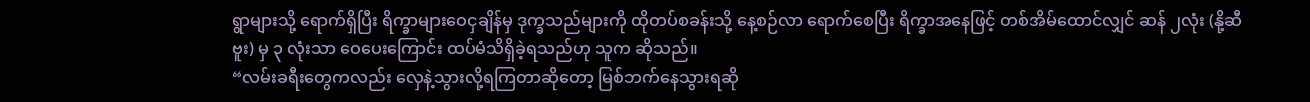ရွာများသို့ ရောက်ရှိပြီး ရိက္ခာများဝေငှချိန်မှ ဒုက္ခသည်များကို ထိုတပ်စခန်းသို့ နေ့စဉ်လာ ရောက်စေပြီး ရိက္ခာအနေဖြင့် တစ်အိမ်ထောင်လျှင် ဆန် ၂လုံး (နို့ဆီဗူး) မှ ၃ လုံးသာ ဝေပေးကြောင်း ထပ်မံသိရှိခဲ့ရသည်ဟု သူက ဆိုသည်။
“လမ်းခရီးတွေကလည်း လှေနဲ့သွားလို့ရကြတာဆိုတော့ မြစ်ဘက်နေသွားရဆို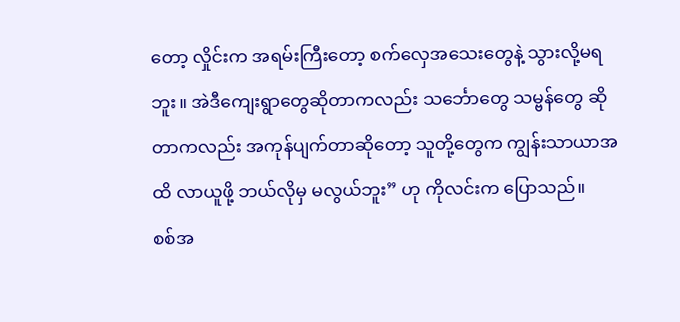တော့ လှိုင်းက အရမ်းကြီးတော့ စက်လှေအသေးတွေနဲ့ သွားလို့မရဘူး။ အဲဒီကျေးရွာတွေဆိုတာကလည်း သင်္ဘောတွေ သမ္ဗန်တွေ ဆိုတာကလည်း အကုန်ပျက်တာဆိုတော့ သူတို့တွေက ကျွန်းသာယာအထိ လာယူဖို့ ဘယ်လိုမှ မလွယ်ဘူး” ဟု ကိုလင်းက ပြောသည်။
စစ်အ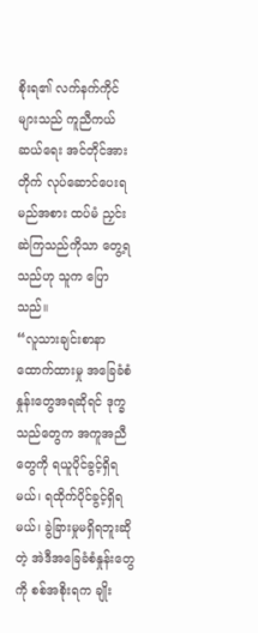စိုးရ၏ လက်နက်ကိုင်များသည် ကူညီကယ်ဆယ်ရေး အင်တိုင်အားတိုက် လုပ်ဆောင်ပေးရမည်အစား ထပ်မံ ညှင်းဆဲကြသည်ကိုသာ တွေ့ရသည်ဟု သူက ပြောသည်။
“လူသားချင်းစာနာထောက်ထားမှု အခြေခံစံနှုန်းတွေအရဆိုရင် ဒုက္ခသည်တွေက အကူအညီတွေကို ရယူပိုင်ခွင့်ရှိရမယ်၊ ရထိုက်ပိုင်ခွင့်ရှိရမယ်၊ ခွဲခြားမှုမရှိရဘူးဆိုတဲ့ အဲဒီအခြေခံစံနှုန်းတွေကို စစ်အစိုးရက ချိုး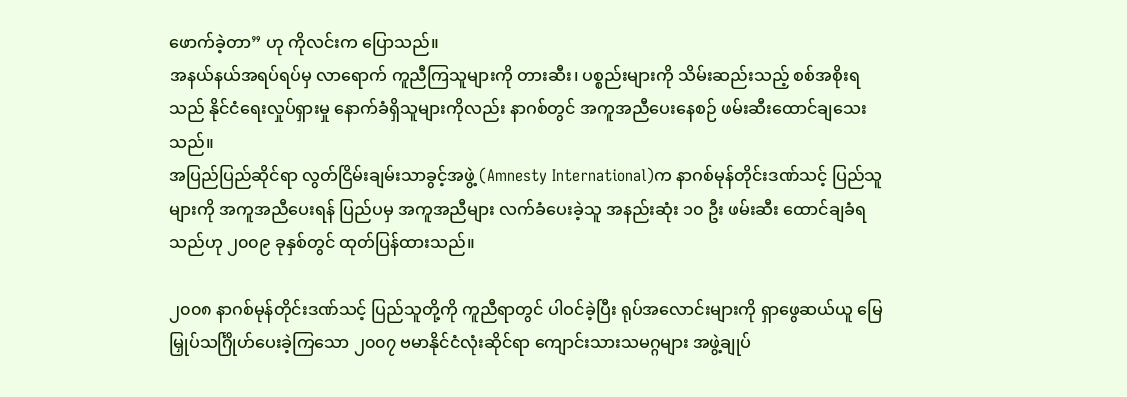ဖောက်ခဲ့တာ” ဟု ကိုလင်းက ပြောသည်။
အနယ်နယ်အရပ်ရပ်မှ လာရောက် ကူညီကြသူများကို တားဆီး၊ ပစ္စည်းများကို သိမ်းဆည်းသည့် စစ်အစိုးရသည် နိုင်ငံရေးလှုပ်ရှားမှု နောက်ခံရှိသူများကိုလည်း နာဂစ်တွင် အကူအညီပေးနေစဉ် ဖမ်းဆီးထောင်ချသေးသည်။
အပြည်ပြည်ဆိုင်ရာ လွတ်ငြိမ်းချမ်းသာခွင့်အဖွဲ့ (Amnesty International)က နာဂစ်မုန်တိုင်းဒဏ်သင့် ပြည်သူများကို အကူအညီပေးရန် ပြည်ပမှ အကူအညီများ လက်ခံပေးခဲ့သူ အနည်းဆုံး ၁၀ ဦး ဖမ်းဆီး ထောင်ချခံရသည်ဟု ၂၀၀၉ ခုနှစ်တွင် ထုတ်ပြန်ထားသည်။

၂၀၀၈ နာဂစ်မုန်တိုင်းဒဏ်သင့် ပြည်သူတို့ကို ကူညီရာတွင် ပါဝင်ခဲ့ပြီး ရုပ်အလောင်းများကို ရှာဖွေဆယ်ယူ မြေမြှုပ်သင်္ဂြိုဟ်ပေးခဲ့ကြသော ၂၀၀၇ ဗမာနိုင်ငံလုံးဆိုင်ရာ ကျောင်းသားသမဂ္ဂများ အဖွဲ့ချုပ်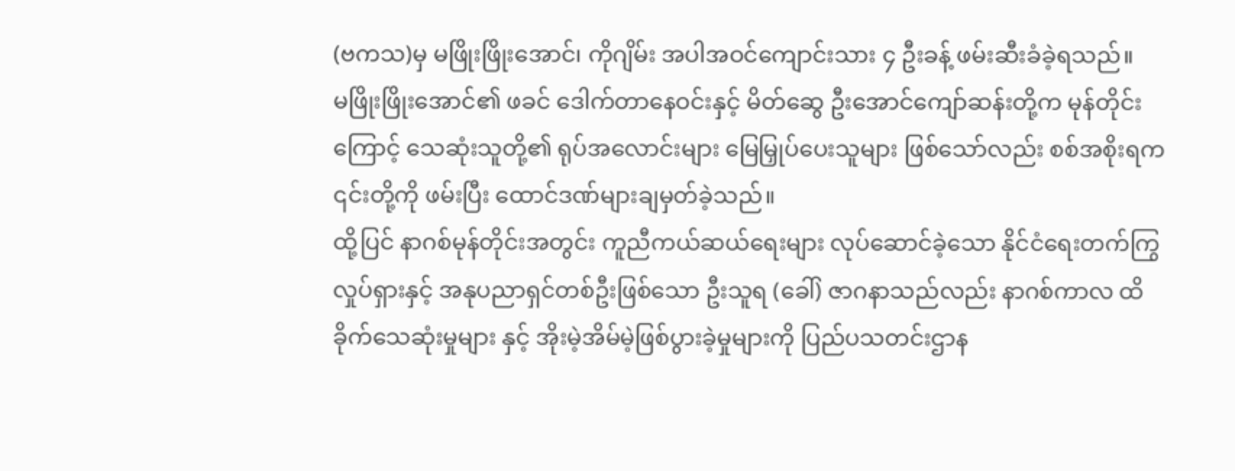(ဗကသ)မှ မဖြိုးဖြိုးအောင်၊ ကိုဂျိမ်း အပါအဝင်ကျောင်းသား ၄ ဦးခန့် ဖမ်းဆီးခံခဲ့ရသည်။
မဖြိုးဖြိုးအောင်၏ ဖခင် ဒေါက်တာနေဝင်းနှင့် မိတ်ဆွေ ဦးအောင်ကျော်ဆန်းတို့က မုန်တိုင်းကြောင့် သေဆုံးသူတို့၏ ရုပ်အလောင်းများ မြေမြှုပ်ပေးသူများ ဖြစ်သော်လည်း စစ်အစိုးရက ၎င်းတို့ကို ဖမ်းပြီး ထောင်ဒဏ်များချမှတ်ခဲ့သည်။
ထို့ပြင် နာဂစ်မုန်တိုင်းအတွင်း ကူညီကယ်ဆယ်ရေးများ လုပ်ဆောင်ခဲ့သော နိုင်ငံရေးတက်ကြွလှုပ်ရှားနှင့် အနုပညာရှင်တစ်ဦးဖြစ်သော ဦးသူရ (ခေါ်) ဇာဂနာသည်လည်း နာဂစ်ကာလ ထိခိုက်သေဆုံးမှုများ နှင့် အိုးမဲ့အိမ်မဲ့ဖြစ်ပွားခဲ့မှုများကို ပြည်ပသတင်းဌာန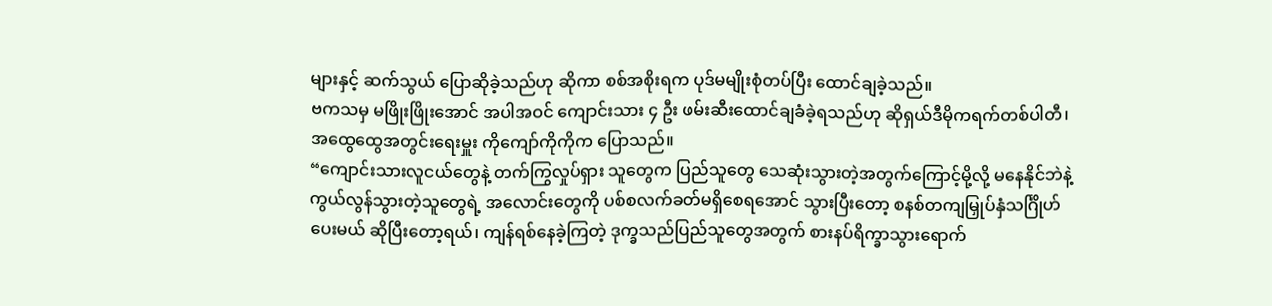များနှင့် ဆက်သွယ် ပြောဆိုခဲ့သည်ဟု ဆိုကာ စစ်အစိုးရက ပုဒ်မမျိုးစုံတပ်ပြီး ထောင်ချခဲ့သည်။
ဗကသမှ မဖြိုးဖြိုးအောင် အပါအဝင် ကျောင်းသား ၄ ဦး ဖမ်းဆီးထောင်ချခံခဲ့ရသည်ဟု ဆိုရှယ်ဒီမိုကရက်တစ်ပါတီ၊ အထွေထွေအတွင်းရေးမှူး ကိုကျော်ကိုကိုက ပြောသည်။
“ကျောင်းသားလူငယ်တွေနဲ့ တက်ကြွလှုပ်ရှား သူတွေက ပြည်သူတွေ သေဆုံးသွားတဲ့အတွက်ကြောင့်မို့လို့ မနေနိုင်ဘဲနဲ့ ကွယ်လွန်သွားတဲ့သူတွေရဲ့ အလောင်းတွေကို ပစ်စလက်ခတ်မရှိစေရအောင် သွားပြီးတော့ စနစ်တကျမြှုပ်နှံသင်္ဂြိုဟ်ပေးမယ် ဆိုပြီးတော့ရယ်၊ ကျန်ရစ်နေခဲ့ကြတဲ့ ဒုက္ခသည်ပြည်သူတွေအတွက် စားနပ်ရိက္ခာသွားရောက်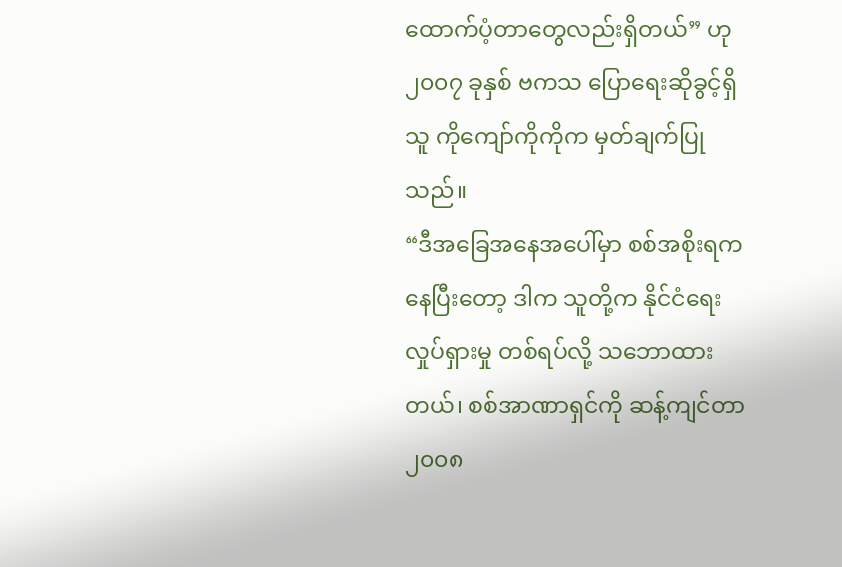ထောက်ပံ့တာတွေလည်းရှိတယ်” ဟု ၂၀၀၇ ခုနှစ် ဗကသ ပြောရေးဆိုခွင့်ရှိသူ ကိုကျော်ကိုကိုက မှတ်ချက်ပြုသည်။
“ဒီအခြေအနေအပေါ်မှာ စစ်အစိုးရကနေပြီးတော့ ဒါက သူတို့က နိုင်ငံရေးလှုပ်ရှားမှု တစ်ရပ်လို့ သဘောထားတယ်၊ စစ်အာဏာရှင်ကို ဆန့်ကျင်တာ ၂၀၀၈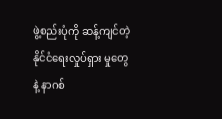ဖွဲ့စည်းပုံကို ဆန့်ကျင်တဲ့ နိုင်ငံရေးလှုပ်ရှား မှုတွေနဲ့ နာဂစ်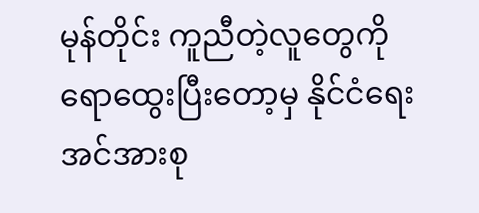မုန်တိုင်း ကူညီတဲ့လူတွေကို ရောထွေးပြီးတော့မှ နိုင်ငံရေးအင်အားစု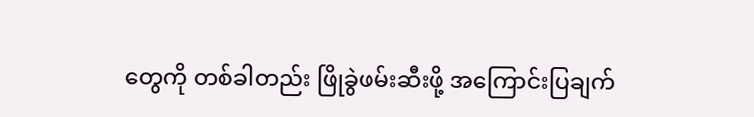တွေကို တစ်ခါတည်း ဖြိုခွဲဖမ်းဆီးဖို့ အကြောင်းပြချက်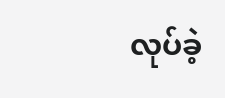လုပ်ခဲ့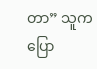တာ” သူက ပြော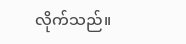လိုက်သည်။